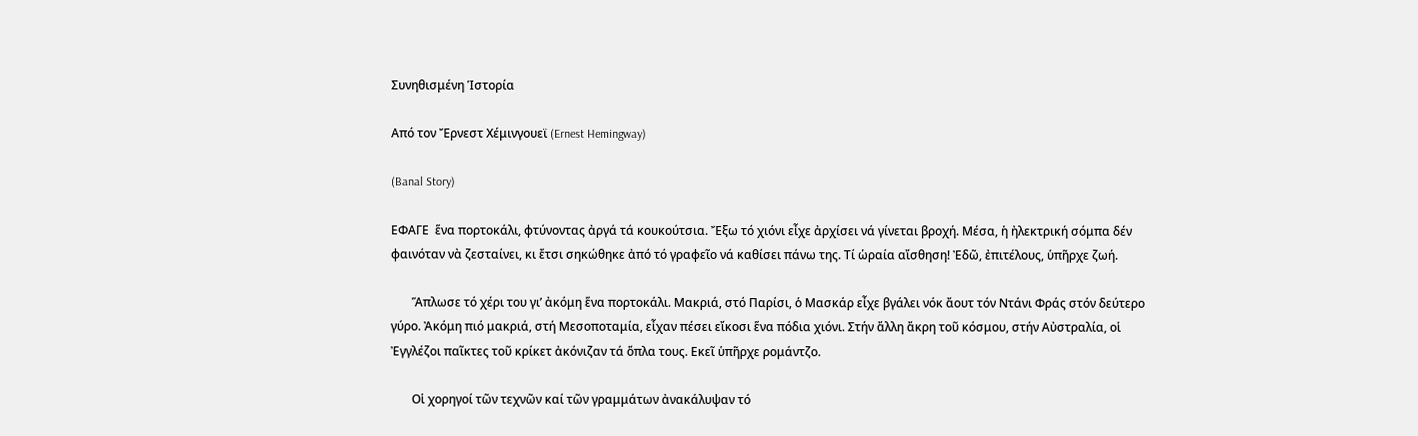Συνηθισμένη Ἱστορία

Από τον Ἔρνεστ Χέμινγουεϊ (Ernest Hemingway)

(Banal Story)

ΕΦΑΓΕ  ἕνα πορτοκάλι, φτύνοντας ἀργά τά κουκούτσια. Ἔξω τό χιόνι εἶχε ἀρχίσει νά γίνεται βροχή. Μέσα, ἡ ἠλεκτρική σόμπα δέν φαινόταν νὰ ζεσταίνει, κι ἔτσι σηκώθηκε ἀπό τό γραφεῖο νά καθίσει πάνω της. Τί ὡραία αἴσθηση! Ἐδῶ, ἐπιτέλους, ὑπῆρχε ζωή.

       Ἅπλωσε τό χέρι του γι’ ἀκόμη ἕνα πορτοκάλι. Μακριά, στό Παρίσι, ὁ Μασκάρ εἶχε βγάλει νόκ ἄουτ τόν Ντάνι Φράς στόν δεύτερο γύρο. Ἀκόμη πιό μακριά, στή Μεσοποταμία, εἶχαν πέσει εἴκοσι ἕνα πόδια χιόνι. Στήν ἄλλη ἄκρη τοῦ κόσμου, στήν Αὐστραλία, οἱ Ἐγγλέζοι παῖκτες τοῦ κρίκετ ἀκόνιζαν τά ὅπλα τους. Εκεῖ ὑπῆρχε ρομάντζο.

       Οἱ χορηγοί τῶν τεχνῶν καί τῶν γραμμάτων ἀνακάλυψαν τό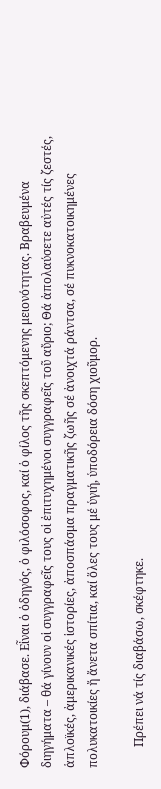Φόρουμ(1), διάβασε. Εἶναι ὁ ὁδηγός, ὁ φιλόσοφος, καί ὁ φίλος τῆς σκεπτόμενης μειονότητας. Βραβευμένα διηγήματα – θά γίνουν οἱ συγγραφεῖς τους οἱ ἐπιτυχημένοι συγγραφεῖς τοῦ αὔριο; Θά ἀπολαύσετε αὐτές τίς ζεστές, ἁπλοϊκές, ἀμερικανικές ἱστορίες, ἀποσπάσμα πραγματικῆς ζωῆς σέ ἀνοιχτά ράντσα, σέ πυκνοκατοικημένες πολυκατοικίες ἤ ἄνετα σπίτια, καί ὅλες τους μέ ὑγιή, ὑποδόρεια δόση χιοῦμορ.

       Πρέπει νά τίς διαβάσω, σκέφτηκε.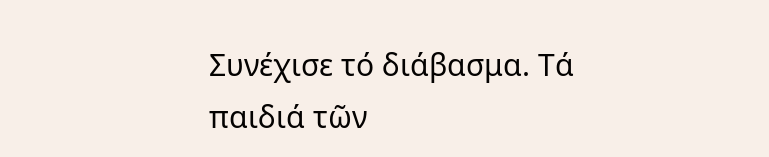Συνέχισε τό διάβασμα. Τά παιδιά τῶν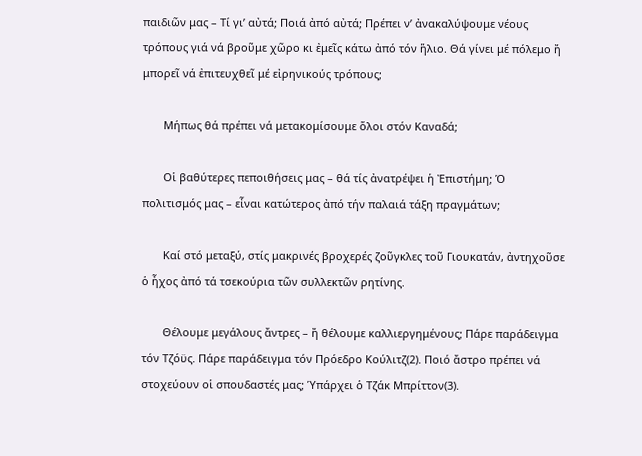παιδιῶν μας – Τί γι’ αὐτά; Ποιά ἀπό αὐτά; Πρέπει ν’ ἀνακαλύψουμε νέους τρόπους γιά νά βροῦμε χῶρο κι ἐμεῖς κάτω ἀπό τόν ἥλιο. Θά γίνει μέ πόλεμο ἤ μπορεῖ νά ἐπιτευχθεῖ μέ εἰρηνικούς τρόπους;

       Μήπως θά πρέπει νά μετακομίσουμε ὅλοι στόν Καναδά;

       Οἱ βαθύτερες πεποιθήσεις μας – θά τίς ἀνατρέψει ἡ Ἐπιστήμη; Ὁ πολιτισμός μας – εἶναι κατώτερος ἀπό τήν παλαιά τάξη πραγμάτων;

       Καί στό μεταξύ, στίς μακρινές βροχερές ζοῦγκλες τοῦ Γιουκατάν, ἀντηχοῦσε ὁ ἦχος ἀπό τά τσεκούρια τῶν συλλεκτῶν ρητίνης.

       Θέλουμε μεγάλους ἄντρες – ἤ θέλουμε καλλιεργημένους; Πάρε παράδειγμα τόν Τζόϋς. Πάρε παράδειγμα τόν Πρόεδρο Κούλιτζ(2). Ποιό ἄστρο πρέπει νά στοχεύουν οἱ σπουδαστές μας; Ὑπάρχει ὁ Τζάκ Μπρίττον(3).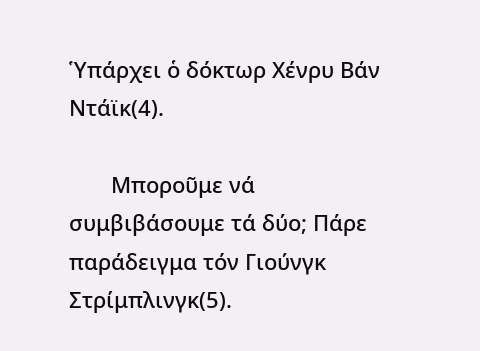Ὑπάρχει ὁ δόκτωρ Χένρυ Βάν Ντάϊκ(4).

       Μποροῦμε νά συμβιβάσουμε τά δύο; Πάρε παράδειγμα τόν Γιούνγκ Στρίμπλινγκ(5).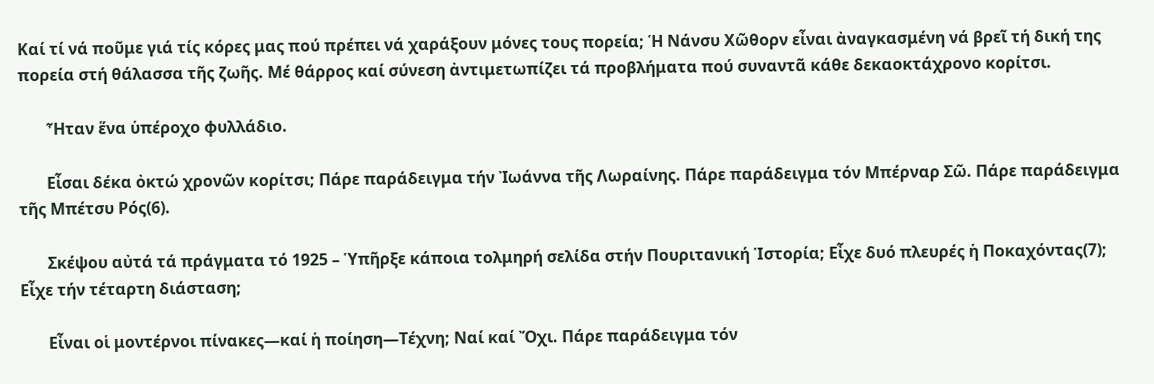Καί τί νά ποῦμε γιά τίς κόρες μας πού πρέπει νά χαράξουν μόνες τους πορεία; Ἡ Νάνσυ Χῶθορν εἶναι ἀναγκασμένη νά βρεῖ τή δική της πορεία στή θάλασσα τῆς ζωῆς. Μέ θάρρος καί σύνεση ἀντιμετωπίζει τά προβλήματα πού συναντᾶ κάθε δεκαοκτάχρονο κορίτσι.

       Ἦταν ἕνα ὑπέροχο φυλλάδιο.

       Εἶσαι δέκα ὀκτώ χρονῶν κορίτσι; Πάρε παράδειγμα τήν Ἰωάννα τῆς Λωραίνης. Πάρε παράδειγμα τόν Μπέρναρ Σῶ. Πάρε παράδειγμα τῆς Μπέτσυ Ρός(6).

       Σκέψου αὐτά τά πράγματα τό 1925 – Ὑπῆρξε κάποια τολμηρή σελίδα στήν Πουριτανική Ἱστορία; Εἶχε δυό πλευρές ἡ Ποκαχόντας(7); Εἶχε τήν τέταρτη διάσταση;

       Εἶναι οἱ μοντέρνοι πίνακες—καί ἡ ποίηση—Τέχνη; Ναί καί Ὄχι. Πάρε παράδειγμα τόν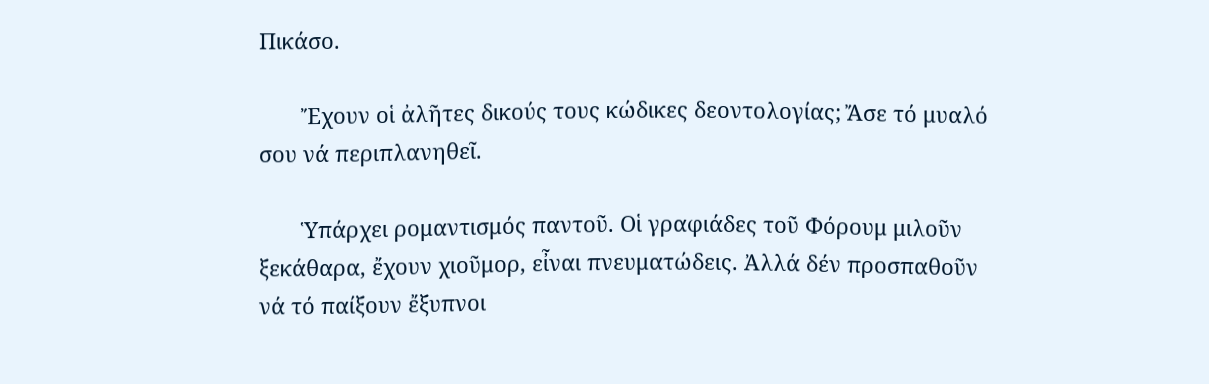Πικάσο.

       Ἔχουν οἱ ἀλῆτες δικούς τους κώδικες δεοντολογίας; Ἄσε τό μυαλό σου νά περιπλανηθεῖ.

       Ὑπάρχει ρομαντισμός παντοῦ. Οἱ γραφιάδες τοῦ Φόρουμ μιλοῦν ξεκάθαρα, ἔχουν χιοῦμορ, εἶναι πνευματώδεις. Ἀλλά δέν προσπαθοῦν νά τό παίξουν ἔξυπνοι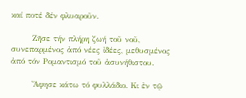καί ποτέ δέν φλυαροῦν.

       Ζῆσε τήν πλήρη ζωή τοῦ νοῦ, συνεπαρμένος ἀπό νέες ἰδέες, μεθυσμένος ἀπό τόν Ρομαντισμό τοῦ ἀσυνήθιστου.

       Ἄφησε κάτω τό φυλλάδιο. Κι ἐν τῷ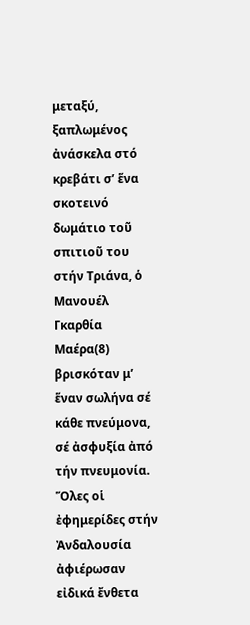μεταξύ, ξαπλωμένος ἀνάσκελα στό κρεβάτι σ’ ἕνα σκοτεινό δωμάτιο τοῦ σπιτιοῦ του στήν Τριάνα, ὁ Μανουέλ Γκαρθία Μαέρα(8) βρισκόταν μ’ ἕναν σωλήνα σέ κάθε πνεύμονα, σέ ἀσφυξία ἀπό τήν πνευμονία. Ὅλες οἱ ἐφημερίδες στήν Ἀνδαλουσία ἀφιέρωσαν εἰδικά ἔνθετα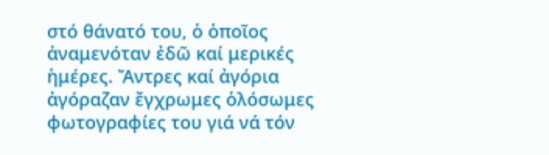στό θάνατό του, ὁ ὁποῖος ἀναμενόταν ἐδῶ καί μερικές ἡμέρες. Ἄντρες καί ἀγόρια ἀγόραζαν ἔγχρωμες ὁλόσωμες φωτογραφίες του γιά νά τόν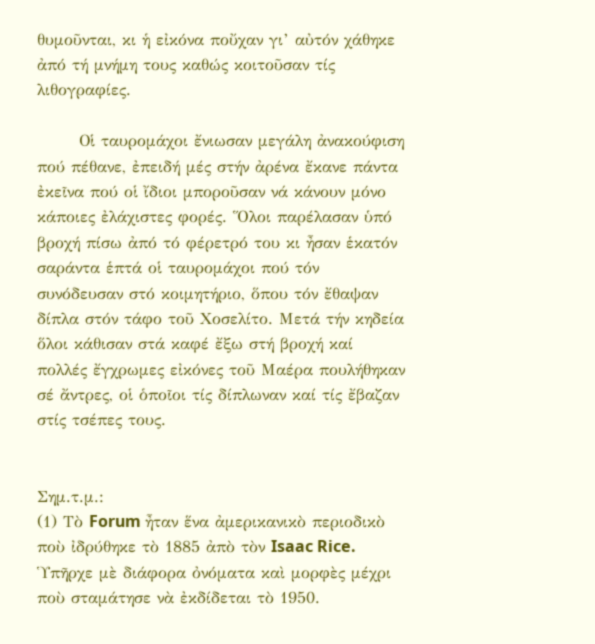θυμοῦνται, κι ἡ εἰκόνα ποὔχαν γι’ αὐτόν χάθηκε ἀπό τή μνήμη τους καθώς κοιτοῦσαν τίς λιθογραφίες.

       Οἱ ταυρομάχοι ἔνιωσαν μεγάλη ἀνακούφιση πού πέθανε, ἐπειδή μές στήν ἀρένα ἔκανε πάντα ἐκεῖνα πού οἱ ἴδιοι μποροῦσαν νά κάνουν μόνο κάποιες ἐλάχιστες φορές. Ὅλοι παρέλασαν ὑπό βροχή πίσω ἀπό τό φέρετρό του κι ἦσαν ἑκατόν σαράντα ἑπτά οἱ ταυρομάχοι πού τόν συνόδευσαν στό κοιμητήριο, ὅπου τόν ἔθαψαν δίπλα στόν τάφο τοῦ Χοσελίτο. Μετά τήν κηδεία ὅλοι κάθισαν στά καφέ ἔξω στή βροχή καί πολλές ἔγχρωμες εἰκόνες τοῦ Μαέρα πουλήθηκαν σέ ἄντρες, οἱ ὁποῖοι τίς δίπλωναν καί τίς ἔβαζαν στίς τσέπες τους.


Σημ.τ.μ.:
(1) Τὸ Forum ἦταν ἕνα ἀμερικανικὸ περιοδικὸ ποὺ ἰδρύθηκε τὸ 1885 ἀπὸ τὸν Isaac Rice. Ὑπῆρχε μὲ διάφορα ὀνόματα καὶ μορφὲς μέχρι ποὺ σταμάτησε νὰ ἐκδίδεται τὸ 1950.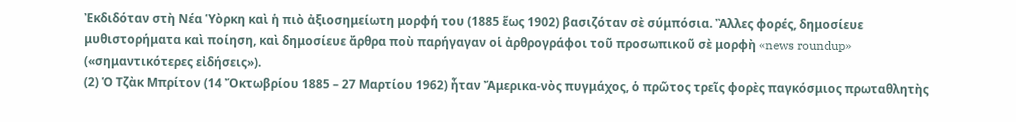Ἐκδιδόταν στὴ Νέα Ὑὸρκη καὶ ἡ πιὸ ἀξιοσημείωτη μορφή του (1885 ἕως 1902) βασιζόταν σὲ σύμπόσια. Ἂλλες φορές, δημοσίευε μυθιστορήματα καὶ ποίηση, καὶ δημοσίευε ἄρθρα ποὺ παρήγαγαν οἱ ἀρθρογράφοι τοῦ προσωπικοῦ σὲ μορφὴ «news roundup» («σημαντικότερες εἰδήσεις»).
(2) Ὁ Τζὰκ Μπρίτον (14 Ὄκτωβρίου 1885 – 27 Μαρτίου 1962) ἦταν Ἄμερικα-νὸς πυγμάχος, ὁ πρῶτος τρεῖς φορὲς παγκόσμιος πρωταθλητὴς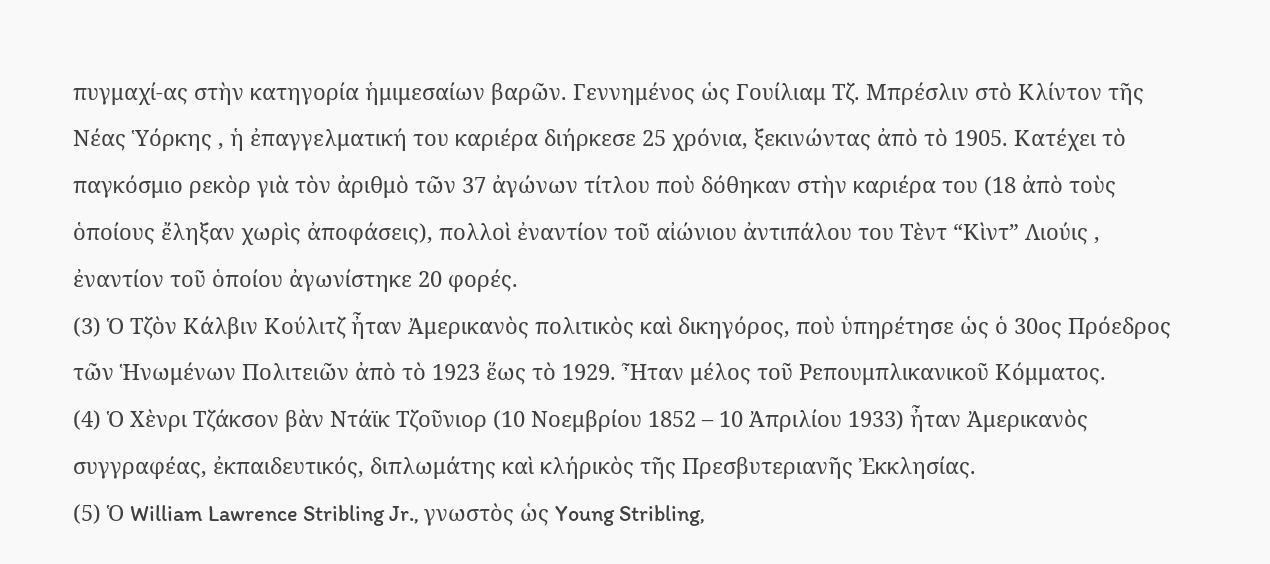πυγμαχί-ας στὴν κατηγορία ἡμιμεσαίων βαρῶν. Γεννημένος ὡς Γουίλιαμ Τζ. Μπρέσλιν στὸ Κλίντον τῆς Νέας Ὑόρκης , ἡ ἐπαγγελματική του καριέρα διήρκεσε 25 χρόνια, ξεκινώντας ἀπὸ τὸ 1905. Κατέχει τὸ παγκόσμιο ρεκὸρ γιὰ τὸν ἀριθμὸ τῶν 37 ἀγώνων τίτλου ποὺ δόθηκαν στὴν καριέρα του (18 ἀπὸ τοὺς ὁποίους ἔληξαν χωρὶς ἀποφάσεις), πολλοὶ ἐναντίον τοῦ αἰώνιου ἀντιπάλου του Τὲντ “Κὶντ” Λιούις , ἐναντίον τοῦ ὁποίου ἀγωνίστηκε 20 φορές.
(3) Ὁ Τζὸν Κάλβιν Κούλιτζ ἦταν Ἀμερικανὸς πολιτικὸς καὶ δικηγόρος, ποὺ ὑπηρέτησε ὡς ὁ 30ος Πρόεδρος τῶν Ἡνωμένων Πολιτειῶν ἀπὸ τὸ 1923 ἕως τὸ 1929. Ἦταν μέλος τοῦ Ρεπουμπλικανικοῦ Κόμματος.
(4) Ὁ Χὲνρι Τζάκσον βὰν Ντάϊκ Τζοῦνιορ (10 Νοεμβρίου 1852 – 10 Ἀπριλίου 1933) ἦταν Ἀμερικανὸς συγγραφέας, ἐκπαιδευτικός, διπλωμάτης καὶ κλήρικὸς τῆς Πρεσβυτεριανῆς Ἐκκλησίας.
(5) Ὁ William Lawrence Stribling Jr., γνωστὸς ὡς Young Stribling,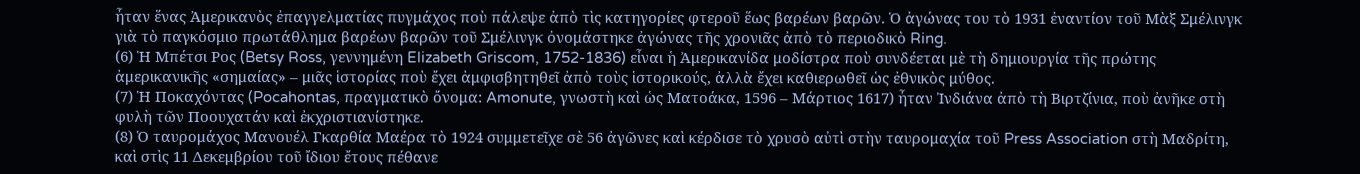ἦταν ἕνας Ἀμερικανὸς ἐπαγγελματίας πυγμάχος ποὺ πάλεψε ἀπὸ τὶς κατηγορίες φτεροῦ ἕως βαρέων βαρῶν. Ὁ ἀγώνας του τὸ 1931 ἐναντίον τοῦ Μὰξ Σμέλινγκ γιὰ τὸ παγκόσμιο πρωτάθλημα βαρέων βαρῶν τοῦ Σμέλινγκ ὀνομάστηκε ἀγώνας τῆς χρονιᾶς ἀπὸ τὸ περιοδικὸ Ring.
(6) Ἡ Μπέτσι Ρος (Betsy Ross, γεννημένη Elizabeth Griscom, 1752-1836) εἶναι ἡ Ἀμερικανίδα μοδίστρα ποὺ συνδέεται μὲ τὴ δημιουργία τῆς πρώτης ἀμερικανικῆς «σημαίας» – μιᾶς ἱστορίας ποὺ ἔχει ἀμφισβητηθεῖ ἀπὸ τοὺς ἱστορικούς, ἀλλὰ ἔχει καθιερωθεῖ ὡς ἐθνικὸς μύθος.
(7) Ἡ Ποκαχόντας (Pocahontas, πραγματικὸ ὄνομα: Amonute, γνωστὴ καὶ ὡς Ματοάκα, 1596 – Μάρτιος 1617) ἦταν Ἰνδιάνα ἀπὸ τὴ Βιρτζίνια, ποὺ ἀνῆκε στὴ φυλὴ τῶν Ποουχατάν καὶ ἐκχριστιανίστηκε.
(8) Ὁ ταυρομάχος Μανουέλ Γκαρθία Μαέρα τὸ 1924 συμμετεῖχε σὲ 56 ἀγῶνες καὶ κέρδισε τὸ χρυσὸ αὐτὶ στὴν ταυρομαχία τοῦ Press Association στὴ Μαδρίτη, καὶ στὶς 11 Δεκεμβρίου τοῦ ἴδιου ἔτους πέθανε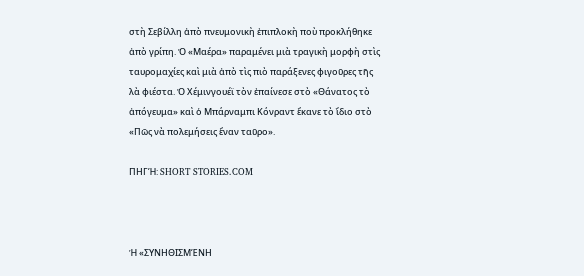στὴ Σεβίλλη ἀπὸ πνευμονικὴ ἐπιπλοκὴ ποὺ προκλήθηκε ἀπὸ γρίπη. Ὁ «Μαέρα» παραμένει μιὰ τραγικὴ μορφὴ στὶς ταυρομαχίες καὶ μιὰ ἀπὸ τὶς πιὸ παράξενες φιγοῦρες τῆς λὰ φιέστα. Ὁ Χέμινγουέϊ τὸν ἐπαίνεσε στὸ «Θάνατος τὸ ἀπόγευμα» καὶ ὁ Μπάρναμπι Κόνραντ ἔκανε τὸ ἴδιο στὸ «Πῶς νὰ πολεμήσεις ἕναν ταῦρο».

ΠΗΓΉ: SHORT STORIES.COM



Ἡ «ΣΥΝΗΘΙΣΜΈΝΗ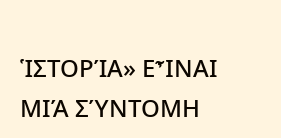ἹΣΤΟΡΊΑ» ΕἾΝΑΙ ΜΙΆ ΣΎΝΤΟΜΗ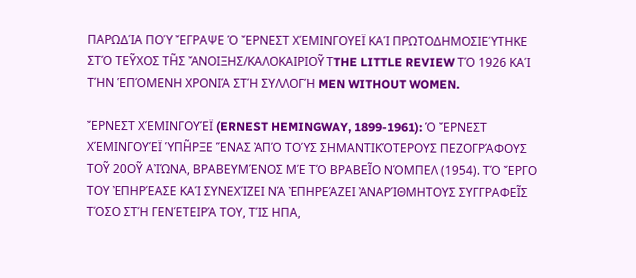ΠΑΡΩΔΊΑ ΠΟΎ ἜΓΡΑΨΕ Ὁ ἜΡΝΕΣΤ ΧΈΜΙΝΓΟΥΕΪ ΚΑΊ ΠΡΩΤΟΔΗΜΟΣΙΕΎΤΗΚΕ ΣΤΌ ΤΕΥ͂ΧΟΣ ΤΗ͂Σ ἌΝΟΙΞΗΣ/ΚΑΛΟΚΑΙΡΙΟΥ͂ ΤTHE LITTLE REVIEW ΤΌ 1926 ΚΑΊ ΤΉΝ ἙΠΌΜΕΝΗ ΧΡΟΝΙΆ ΣΤΉ ΣΥΛΛΟΓΉ MEN WITHOUT WOMEN.

ἜΡΝΕΣΤ ΧΈΜΙΝΓΟΥΈΪ (ERNEST HEMINGWAY, 1899-1961): Ὁ ἜΡΝΕΣΤ ΧΈΜΙΝΓΟΥΈΪ ὙΠΗ͂ΡΞΕ ἝΝΑΣ ἈΠΌ ΤΟΎΣ ΣΗΜΑΝΤΙΚΌΤΕΡΟΥΣ ΠΕΖΟΓΡΆΦΟΥΣ ΤΟΥ͂ 20ΟΥ͂ ΑἸΏΝΑ, ΒΡΑΒΕΥΜΈΝΟΣ ΜΈ ΤΌ ΒΡΑΒΕΙ͂Ο ΝΌΜΠΕΛ (1954). ΤΌ ἜΡΓΟ ΤΟΥ ἘΠΗΡΈΑΣΕ ΚΑΊ ΣΥΝΕΧΊΖΕΙ ΝΆ ἘΠΗΡΕΆΖΕΙ ἈΝΑΡΊΘΜΗΤΟΥΣ ΣΥΓΓΡΑΦΕΙ͂Σ ΤΌΣΟ ΣΤΉ ΓΕΝΈΤΕΙΡΆ ΤΟΥ, ΤΊΣ ΗΠΑ,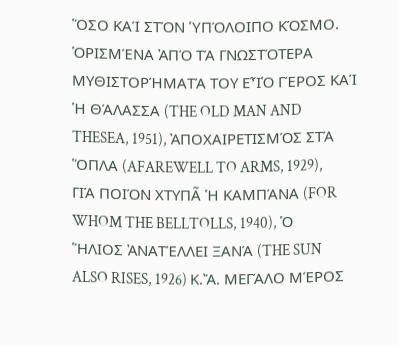ὍΣΟ ΚΑΊ ΣΤΌΝ ὙΠΌΛΟΙΠΟ ΚΌΣΜΟ. ὉΡΙΣΜΈΝΑ ἈΠΌ ΤΆ ΓΝΩΣΤΌΤΕΡΑ ΜΥΘΙΣΤΟΡΉΜΑΤΆ ΤΟΥ ΕἾὉ ΓΈΡΟΣ ΚΑΊ Ἡ ΘΆΛΑΣΣΑ (THE OLD MAN AND THESEA, 1951), ἈΠΟΧΑΙΡΕΤΙΣΜΌΣ ΣΤΆ ὍΠΛΑ (AFAREWELL TO ARMS, 1929), ΓΙΆ ΠΟΙΌΝ ΧΤΥΠΑ͂ Ἡ ΚΑΜΠΆΝΑ (FOR WHOM THE BELLTOLLS, 1940), Ὁ ἭΛΙΟΣ ἈΝΑΤΈΛΛΕΙ ΞΑΝΆ (THE SUN ALSO RISES, 1926) Κ.Ἄ. ΜΕΓΆΛΟ ΜΈΡΟΣ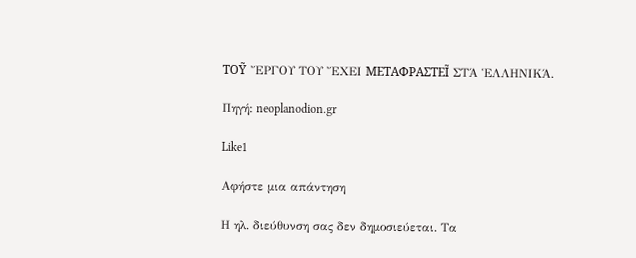ΤΟΥ͂ ἜΡΓΟΥ ΤΟΥ ἜΧΕΙ ΜΕΤΑΦΡΑΣΤΕΙ͂ ΣΤΆ ἙΛΛΗΝΙΚΆ.

Πηγή: neoplanodion.gr

Like1

Αφήστε μια απάντηση

Η ηλ. διεύθυνση σας δεν δημοσιεύεται. Τα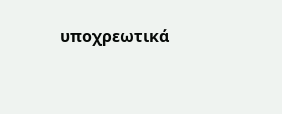υποχρεωτικά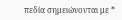πεδία σημειώνονται με *